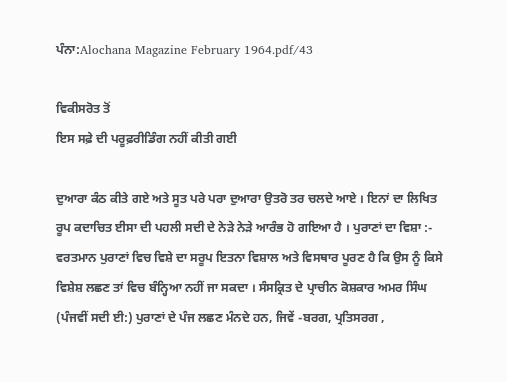ਪੰਨਾ:Alochana Magazine February 1964.pdf/43

ਵਿਕੀਸਰੋਤ ਤੋਂ
ਇਸ ਸਫ਼ੇ ਦੀ ਪਰੂਫ਼ਰੀਡਿੰਗ ਨਹੀਂ ਕੀਤੀ ਗਈ

ਦੁਆਰਾ ਕੰਠ ਕੀਤੇ ਗਏ ਅਤੇ ਸੂਤ ਪਰੇ ਪਰਾ ਦੁਆਰਾ ਉਤਰੋ ਤਰ ਚਲਦੇ ਆਏ । ਇਨਾਂ ਦਾ ਲਿਖਿਤ ਰੂਪ ਕਦਾਚਿਤ ਈਸਾ ਦੀ ਪਹਲੀ ਸਦੀ ਦੇ ਨੇੜੇ ਨੇੜੇ ਆਰੰਭ ਹੋ ਗਇਆ ਹੈ । ਪੁਰਾਣਾਂ ਦਾ ਵਿਸ਼ਾ :- ਵਰਤਮਾਨ ਪੁਰਾਣਾਂ ਵਿਚ ਵਿਸ਼ੇ ਦਾ ਸਰੂਪ ਇਤਨਾ ਵਿਸ਼ਾਲ ਅਤੇ ਵਿਸਥਾਰ ਪੂਰਣ ਹੈ ਕਿ ਉਸ ਨੂੰ ਕਿਸੇ ਵਿਸ਼ੇਸ਼ ਲਛਣ ਤਾਂ ਵਿਚ ਬੰਨ੍ਹਿਆ ਨਹੀਂ ਜਾ ਸਕਦਾ । ਸੰਸਕ੍ਰਿਤ ਦੇ ਪ੍ਰਾਚੀਨ ਕੋਸ਼ਕਾਰ ਅਮਰ ਸਿੰਘ (ਪੰਜਵੀਂ ਸਦੀ ਈ:) ਪੁਰਾਣਾਂ ਦੇ ਪੰਜ ਲਛਣ ਮੰਨਦੇ ਹਨ, ਜਿਵੇਂ -ਬਰਗ, ਪ੍ਰਤਿਸਰਗ ,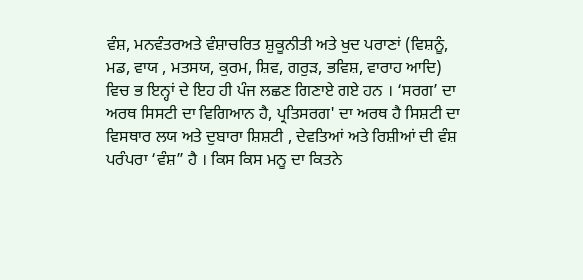ਵੰਸ਼, ਮਨਵੰਤਰਅਤੇ ਵੰਸ਼ਾਚਰਿਤ ਸ਼ੁਕੂਨੀਤੀ ਅਤੇ ਖੁਦ ਪਰਾਣਾਂ (ਵਿਸ਼ਨੂੰ, ਮਡ, ਵਾਯ , ਮਤਸਯ, ਕੁਰਮ, ਸ਼ਿਵ, ਗਰੁੜ, ਭਵਿਸ਼, ਵਾਰਾਹ ਆਦਿ) ਵਿਚ ਭ ਇਨ੍ਹਾਂ ਦੇ ਇਹ ਹੀ ਪੰਜ ਲਛਣ ਗਿਣਾਏ ਗਏ ਹਨ । ‘ਸਰਗ’ ਦਾ ਅਰਥ ਸਿਸਟੀ ਦਾ ਵਿਗਿਆਨ ਹੈ, ਪ੍ਰਤਿਸਰਗ' ਦਾ ਅਰਥ ਹੈ ਸਿਸ਼ਟੀ ਦਾ ਵਿਸਥਾਰ ਲਯ ਅਤੇ ਦੁਬਾਰਾ ਸ਼ਿਸ਼ਟੀ , ਦੇਵਤਿਆਂ ਅਤੇ ਰਿਸ਼ੀਆਂ ਦੀ ਵੰਸ਼ ਪਰੰਪਰਾ ‘ਵੰਸ਼” ਹੈ । ਕਿਸ ਕਿਸ ਮਨੂ ਦਾ ਕਿਤਨੇ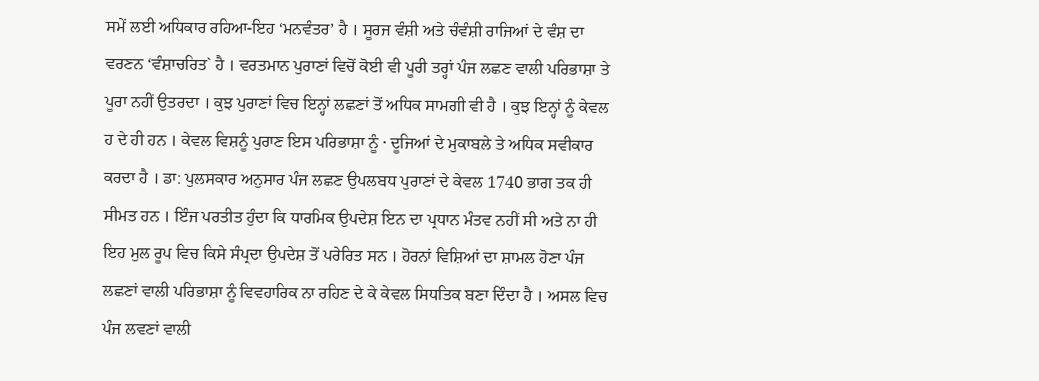ਸਮੇਂ ਲਈ ਅਧਿਕਾਰ ਰਹਿਆ-ਇਹ ‘ਮਨਵੰਤਰ’ ਹੈ । ਸੂਰਜ ਵੰਸ਼ੀ ਅਤੇ ਚੰਵੰਸ਼ੀ ਰਾਜਿਆਂ ਦੇ ਵੰਸ਼ ਦਾ ਵਰਣਨ ‘ਵੰਸ਼ਾਚਰਿਤ` ਹੈ । ਵਰਤਮਾਨ ਪੁਰਾਣਾਂ ਵਿਚੋਂ ਕੋਈ ਵੀ ਪੂਰੀ ਤਰ੍ਹਾਂ ਪੰਜ ਲਛਣ ਵਾਲੀ ਪਰਿਭਾਸ਼ਾ ਤੇ ਪੂਰਾ ਨਹੀਂ ਉਤਰਦਾ । ਕੁਝ ਪੁਰਾਣਾਂ ਵਿਚ ਇਨ੍ਹਾਂ ਲਛਣਾਂ ਤੋਂ ਅਧਿਕ ਸਾਮਗੀ ਵੀ ਹੈ । ਕੁਝ ਇਨ੍ਹਾਂ ਨੂੰ ਕੇਵਲ ਹ ਦੇ ਹੀ ਹਨ । ਕੇਵਲ ਵਿਸ਼ਨੂੰ ਪੁਰਾਣ ਇਸ ਪਰਿਭਾਸ਼ਾ ਨੂੰ · ਦੂਜਿਆਂ ਦੇ ਮੁਕਾਬਲੇ ਤੇ ਅਧਿਕ ਸਵੀਕਾਰ ਕਰਦਾ ਹੈ । ਡਾ: ਪੁਲਸਕਾਰ ਅਨੁਸਾਰ ਪੰਜ ਲਛਣ ਉਪਲਬਧ ਪੁਰਾਣਾਂ ਦੇ ਕੇਵਲ 1740 ਭਾਗ ਤਕ ਹੀ ਸੀਮਤ ਹਨ । ਇੰਜ ਪਰਤੀਤ ਹੁੰਦਾ ਕਿ ਧਾਰਮਿਕ ਉਪਦੇਸ਼ ਇਨ ਦਾ ਪ੍ਰਧਾਨ ਮੰਤਵ ਨਹੀਂ ਸੀ ਅਤੇ ਨਾ ਹੀ ਇਹ ਮੁਲ ਰੂਪ ਵਿਚ ਕਿਸੇ ਸੰਪ੍ਰਦਾ ਉਪਦੇਸ਼ ਤੋਂ ਪਰੇਰਿਤ ਸਨ । ਹੋਰਨਾਂ ਵਿਸ਼ਿਆਂ ਦਾ ਸ਼ਾਮਲ ਹੋਣਾ ਪੰਜ ਲਛਣਾਂ ਵਾਲੀ ਪਰਿਭਾਸ਼ਾ ਨੂੰ ਵਿਵਹਾਰਿਕ ਨਾ ਰਹਿਣ ਦੇ ਕੇ ਕੇਵਲ ਸਿਧਤਿਕ ਬਣਾ ਦਿੰਦਾ ਹੈ । ਅਸਲ ਵਿਚ ਪੰਜ ਲਵਣਾਂ ਵਾਲੀ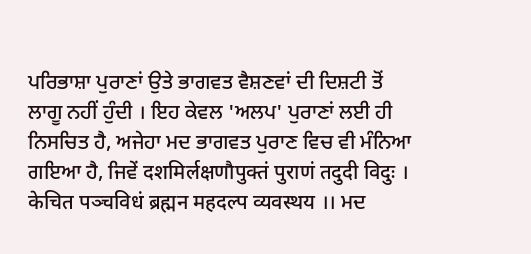ਪਰਿਭਾਸ਼ਾ ਪੁਰਾਣਾਂ ਉਤੇ ਭਾਗਵਤ ਵੈਸ਼ਣਵਾਂ ਦੀ ਦਿਸ਼ਟੀ ਤੋਂ ਲਾਗੂ ਨਹੀਂ ਹੁੰਦੀ । ਇਹ ਕੇਵਲ 'ਅਲਪ' ਪੁਰਾਣਾਂ ਲਈ ਹੀ ਨਿਸਚਿਤ ਹੈ, ਅਜੇਹਾ ਮਦ ਭਾਗਵਤ ਪੁਰਾਣ ਵਿਚ ਵੀ ਮੰਨਿਆ ਗਇਆ ਹੈ, ਜਿਵੇਂ दशमिर्लक्षणौपुक्तं पुराणं तदुदी विदुः । केचित पञ्चविधं ब्रह्मन महदल्प व्यवस्थय ।। ਮਦ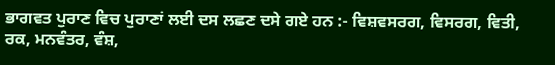ਭਾਗਵਤ ਪੁਰਾਣ ਵਿਚ ਪੁਰਾਣਾਂ ਲਈ ਦਸ ਲਛਣ ਦਸੇ ਗਏ ਹਨ :- ਵਿਸ਼ਵਸਰਗ, ਵਿਸਰਗ, ਵਿਤੀ, ਰਕ, ਮਨਵੰਤਰ, ਵੰਸ਼,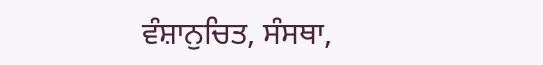ਵੰਸ਼ਾਨੁਚਿਤ, ਸੰਸਥਾ,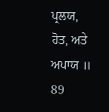ਪ੍ਰਲਯ, ਹੋਤ, ਅਤੇ ਅਪਾਯ ॥ 89